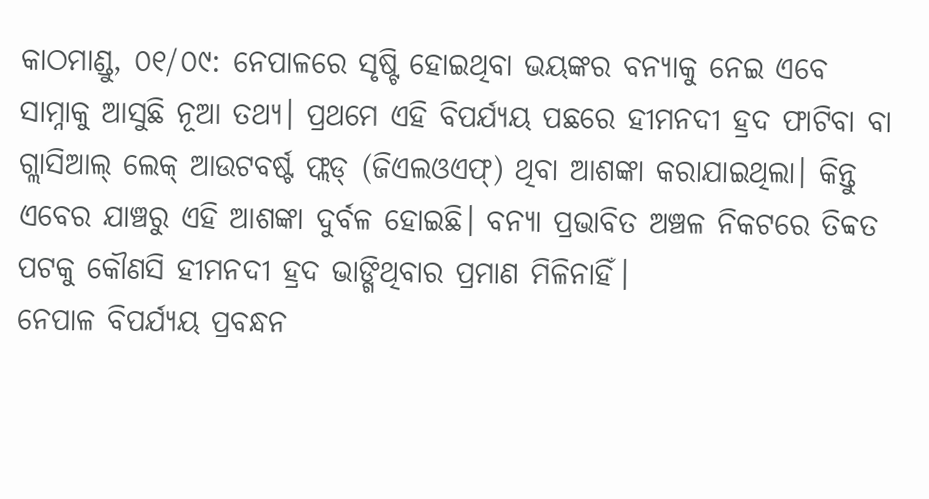କାଠମାଣ୍ଡୁ, ୦୧/୦୯: ନେପାଳରେ ସୃଷ୍ଟି ହୋଇଥିବା ଭୟଙ୍କର ବନ୍ୟାକୁ ନେଇ ଏବେ ସାମ୍ନାକୁ ଆସୁଛି ନୂଆ ତଥ୍ୟ। ପ୍ରଥମେ ଏହି ବିପର୍ଯ୍ୟୟ ପଛରେ ହୀମନଦୀ ହ୍ରଦ ଫାଟିବା ବା ଗ୍ଲାସିଆଲ୍ ଲେକ୍ ଆଉଟବର୍ଷ୍ଟ ଫ୍ଲଡ୍ (ଜିଏଲଓଏଫ୍) ଥିବା ଆଶଙ୍କା କରାଯାଇଥିଲା। କିନ୍ତୁ ଏବେର ଯାଞ୍ଚରୁ ଏହି ଆଶଙ୍କା ଦୁର୍ବଳ ହୋଇଛି। ବନ୍ୟା ପ୍ରଭାବିତ ଅଞ୍ଚଳ ନିକଟରେ ତିବ୍ବତ ପଟକୁ କୌଣସି ହୀମନଦୀ ହ୍ରଦ ଭାଙ୍ଗିଥିବାର ପ୍ରମାଣ ମିଳିନାହିଁ।
ନେପାଳ ବିପର୍ଯ୍ୟୟ ପ୍ରବନ୍ଧନ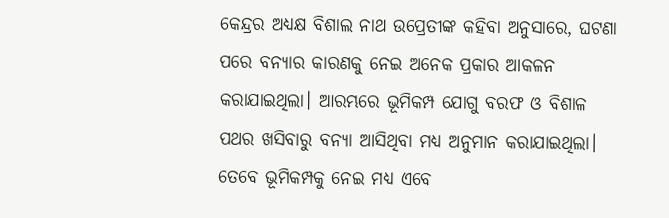କେନ୍ଦ୍ରର ଅଧ୍ୟକ୍ଷ ବିଶାଲ ନାଥ ଉପ୍ରେତୀଙ୍କ କହିବା ଅନୁସାରେ, ଘଟଣା ପରେ ବନ୍ୟାର କାରଣକୁ ନେଇ ଅନେକ ପ୍ରକାର ଆକଳନ କରାଯାଇଥିଲା। ଆରମ୍ଭରେ ଭୂମିକମ୍ପ ଯୋଗୁ ବରଫ ଓ ବିଶାଳ ପଥର ଖସିବାରୁ ବନ୍ୟା ଆସିଥିବା ମଧ୍ୟ ଅନୁମାନ କରାଯାଇଥିଲା।
ତେବେ ଭୂମିକମ୍ପକୁ ନେଇ ମଧ୍ୟ ଏବେ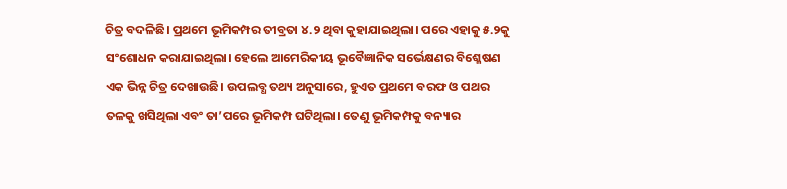ଚିତ୍ର ବଦଳିଛି। ପ୍ରଥମେ ଭୂମିକମ୍ପର ତୀବ୍ରତା ୪.୨ ଥିବା କୁହାଯାଇଥିଲା। ପରେ ଏହାକୁ ୫.୨କୁ ସଂଶୋଧନ କରାଯାଇଥିଲା। ହେଲେ ଆମେରିକୀୟ ଭୂବୈଜ୍ଞାନିକ ସର୍ଭେକ୍ଷଣର ବିଶ୍ଳେଷଣ ଏକ ଭିନ୍ନ ଚିତ୍ର ଦେଖାଉଛି। ଉପଲବ୍ଧ ତଥ୍ୟ ଅନୁସାରେ, ହୁଏତ ପ୍ରଥମେ ବରଫ ଓ ପଥର ତଳକୁ ଖସିଥିଲା ଏବଂ ତା’ପରେ ଭୂମିକମ୍ପ ଘଟିଥିଲା। ତେଣୁ ଭୂମିକମ୍ପକୁ ବନ୍ୟାର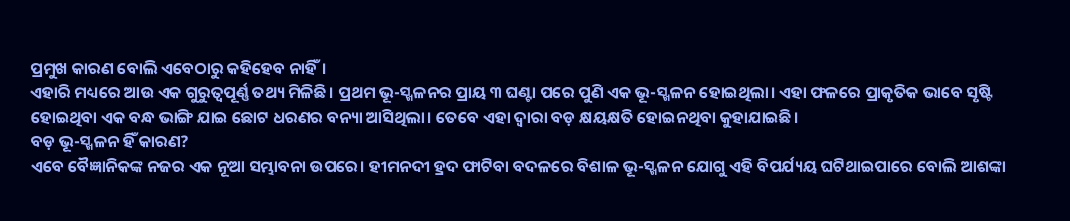ପ୍ରମୁଖ କାରଣ ବୋଲି ଏବେଠାରୁ କହିହେବ ନାହିଁ।
ଏହାରି ମଧ୍ୟରେ ଆଉ ଏକ ଗୁରୁତ୍ୱପୂର୍ଣ୍ଣ ତଥ୍ୟ ମିଳିଛି। ପ୍ରଥମ ଭୂ-ସ୍ଖଳନର ପ୍ରାୟ ୩ ଘଣ୍ଟା ପରେ ପୁଣି ଏକ ଭୂ-ସ୍ଖଳନ ହୋଇଥିଲା। ଏହା ଫଳରେ ପ୍ରାକୃତିକ ଭାବେ ସୃଷ୍ଟି ହୋଇଥିବା ଏକ ବନ୍ଧ ଭାଙ୍ଗି ଯାଇ ଛୋଟ ଧରଣର ବନ୍ୟା ଆସିଥିଲା। ତେବେ ଏହା ଦ୍ୱାରା ବଡ଼ କ୍ଷୟକ୍ଷତି ହୋଇନଥିବା କୁହାଯାଇଛି।
ବଡ଼ ଭୂ-ସ୍ଖଳନ ହିଁ କାରଣ?
ଏବେ ବୈଜ୍ଞାନିକଙ୍କ ନଜର ଏକ ନୂଆ ସମ୍ଭାବନା ଉପରେ। ହୀମନଦୀ ହ୍ରଦ ଫାଟିବା ବଦଳରେ ବିଶାଳ ଭୂ-ସ୍ଖଳନ ଯୋଗୁ ଏହି ବିପର୍ଯ୍ୟୟ ଘଟିଥାଇପାରେ ବୋଲି ଆଶଙ୍କା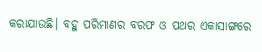କରାଯାଉଛି। ବହୁ ପରିମାଣର ବରଫ ଓ ପଥର ଏକାସାଙ୍ଗରେ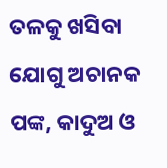ତଳକୁ ଖସିବା ଯୋଗୁ ଅଚାନକ ପଙ୍କ, କାଦୁଅ ଓ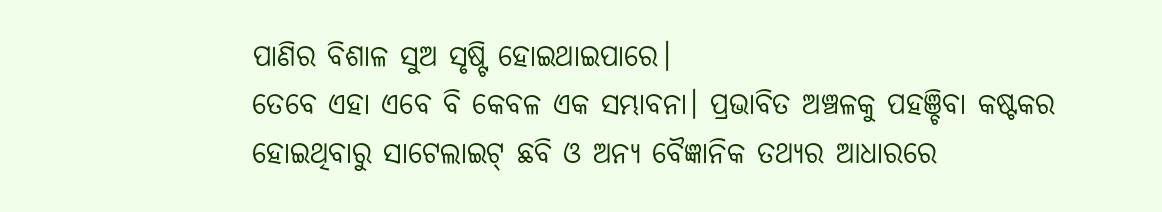ପାଣିର ବିଶାଳ ସୁଅ ସୃଷ୍ଟି ହୋଇଥାଇପାରେ।
ତେବେ ଏହା ଏବେ ବି କେବଳ ଏକ ସମ୍ଭାବନା। ପ୍ରଭାବିତ ଅଞ୍ଚଳକୁ ପହଞ୍ଚିବା କଷ୍ଟକର ହୋଇଥିବାରୁ ସାଟେଲାଇଟ୍ ଛବି ଓ ଅନ୍ୟ ବୈଜ୍ଞାନିକ ତଥ୍ୟର ଆଧାରରେ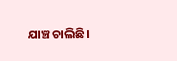ଯାଞ୍ଚ ଚାଲିଛି।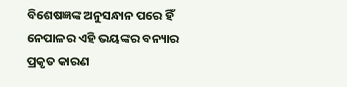ବିଶେଷଜ୍ଞଙ୍କ ଅନୁସନ୍ଧାନ ପରେ ହିଁ ନେପାଳର ଏହି ଭୟଙ୍କର ବନ୍ୟାର ପ୍ରକୃତ କାରଣ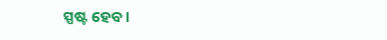ସ୍ପଷ୍ଟ ହେବ।